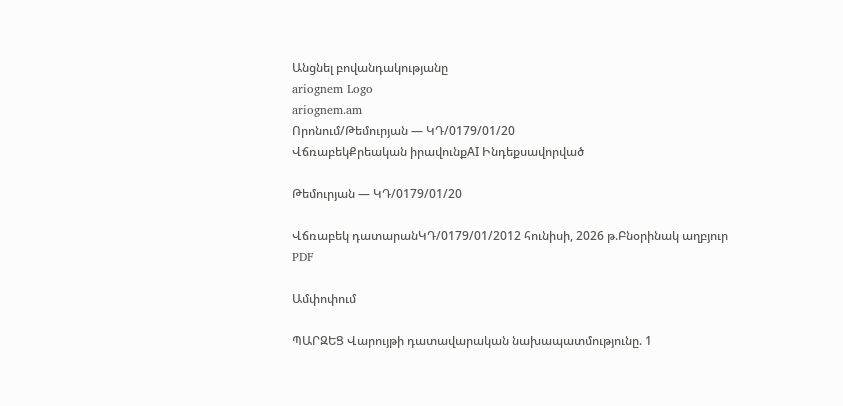Անցնել բովանդակությանը
ariognem Logo
ariognem.am
Որոնում/Թեմուրյան — ԿԴ/0179/01/20
ՎճռաբեկՔրեական իրավունքAI Ինդեքսավորված

Թեմուրյան — ԿԴ/0179/01/20

Վճռաբեկ դատարանԿԴ/0179/01/2012 հունիսի, 2026 թ.Բնօրինակ աղբյուր
PDF

Ամփոփում

ՊԱՐԶԵՑ Վարույթի դատավարական նախապատմությունը. 1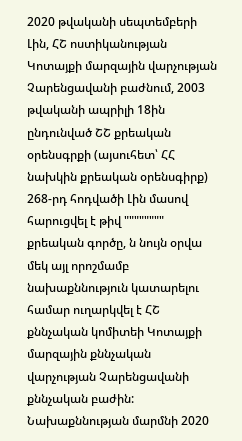2020 թվականի սեպտեմբերի Լին, ՀՇ ոստիկանության Կոտայքի մարզային վարչության Չարենցավանի բաժնում, 2003 թվականի ապրիլի 18ին ընդունված ՇՇ քրեական օրենսգրքի (այսուհետ՝ ՀՀ նախկին քրեական օրենսգիրք) 268-րդ հոդվածի Լին մասով հարուցվել է թիվ """""""" քրեական գործը, ն նույն օրվա մեկ այլ որոշմամբ նախաքննություն կատարելու համար ուղարկվել է ՀՇ քննչական կոմիտեի Կոտայքի մարզային քննչական վարչության Չարենցավանի քննչական բաժին: Նախաքննության մարմնի 2020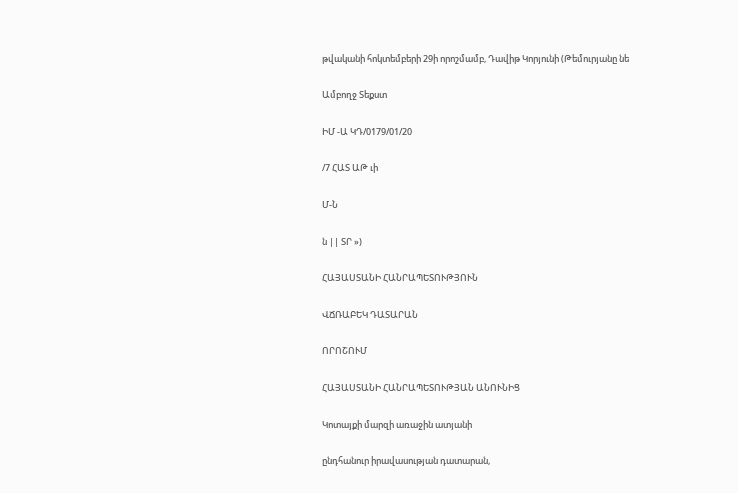թվականի հոկտեմբերի 29ի որոշմամբ, Դավիթ Կորյունի (Թեմուրյանը նե

Ամբողջ Տեքստ

ԻՄ -Ա ԿԴ/0179/01/20

/7 ՀԱՏ ԱԹ ւի

Մ-Ն

ն || ՏՐ »)

ՀԱՅԱՍՏԱՆԻ ՀԱՆՐԱՊԵՏՈՒԹՅՈՒՆ

ՎՃՌԱԲԵԿ ԴԱՏԱՐԱՆ

ՈՐՈՇՈՒՄ

ՀԱՅԱՍՏԱՆԻ ՀԱՆՐԱՊԵՏՈՒԹՅԱՆ ԱՆՈՒՆԻՑ

Կոտայքի մարզի առաջին ատյանի

ընդհանուր իրավասության դատարան,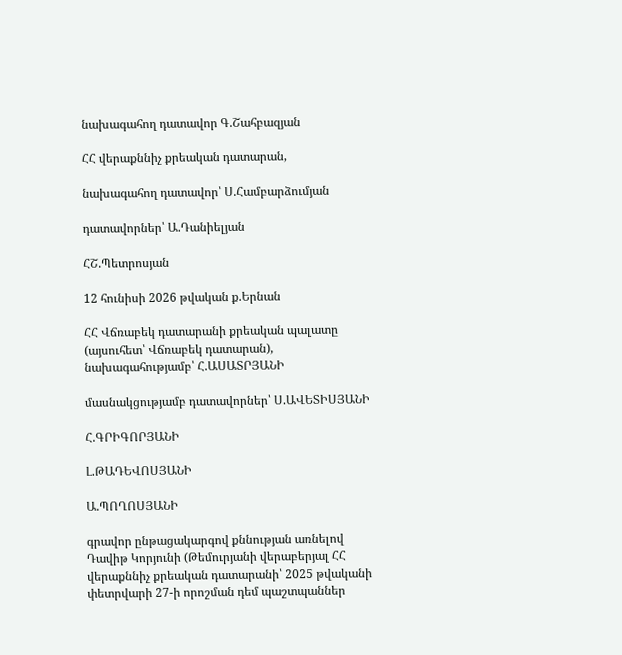նախագահող դատավոր Գ.Շահբազյան

ՀՀ վերաքննիչ քրեական դատարան,

նախագահող դատավոր՝ Ս.Համբարձումյան

դատավորներ՝ Ա.Դանիելյան

ՀՇ.Պետրոսյան

12 հունիսի 2026 թվական ք.Երնան

ՀՀ Վճռաբեկ դատարանի քրեական պալատը (այսուհետ՝ Վճռաբեկ դատարան), նախագահությամբ՝ Հ.ԱՍԱՏՐՅԱՆԻ

մասնակցությամբ դատավորներ՝ Ս.ԱՎԵՏԻՍՅԱՆԻ

Հ.ԳՐԻԳՈՐՅԱՆԻ

Լ.ԹԱԴԵՎՈՍՅԱՆԻ

Ա.ՊՈՂՈՍՅԱՆԻ

գրավոր ընթացակարգով քննության առնելով Դավիթ Կորյունի (Թեմուրյանի վերաբերյալ ՀՀ վերաքննիչ քրեական դատարանի՝ 2025 թվականի փետրվարի 27-ի որոշման դեմ պաշտպաններ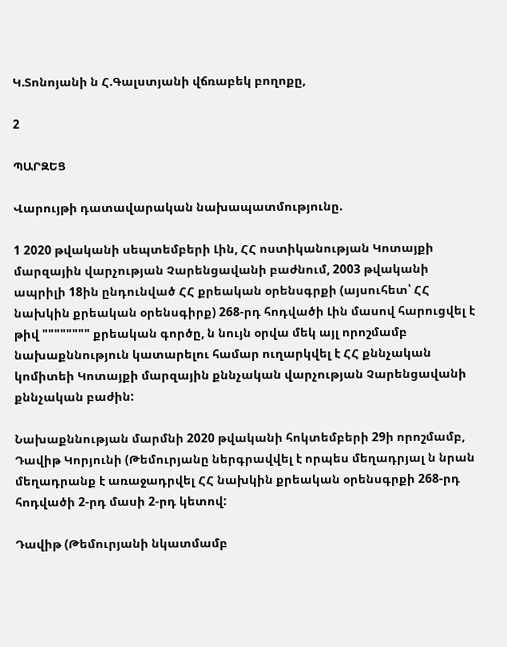Կ.Տոնոյանի ն Հ.Գալստյանի վճռաբեկ բողոքը,

2

ՊԱՐԶԵՑ

Վարույթի դատավարական նախապատմությունը.

1 2020 թվականի սեպտեմբերի Լին, ՀՀ ոստիկանության Կոտայքի մարզային վարչության Չարենցավանի բաժնում, 2003 թվականի ապրիլի 18ին ընդունված ՀՀ քրեական օրենսգրքի (այսուհետ՝ ՀՀ նախկին քրեական օրենսգիրք) 268-րդ հոդվածի Լին մասով հարուցվել է թիվ """""""" քրեական գործը, ն նույն օրվա մեկ այլ որոշմամբ նախաքննություն կատարելու համար ուղարկվել է ՀՀ քննչական կոմիտեի Կոտայքի մարզային քննչական վարչության Չարենցավանի քննչական բաժին:

Նախաքննության մարմնի 2020 թվականի հոկտեմբերի 29ի որոշմամբ, Դավիթ Կորյունի (Թեմուրյանը ներգրավվել է որպես մեղադրյալ ն նրան մեղադրանք է առաջադրվել ՀՀ նախկին քրեական օրենսգրքի 268-րդ հոդվածի 2-րդ մասի 2-րդ կետով:

Դավիթ (Թեմուրյանի նկատմամբ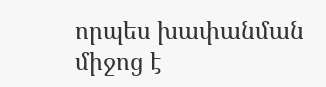որպես խափանման միջոց է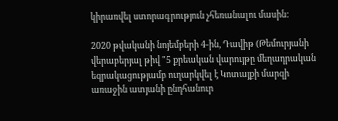կիրառվել ստորագրություն չհեռանալու մասին:

2020 թվականի նոյեմբերի 4-ին, Դավիթ (Թեմուրյանի վերաբերյալ թիվ "5 քրեական վարույթը մեղադրական եզրակացությամբ ուղարկվել է Կոտայքի մարզի առաջին ատյանի ընդհանուր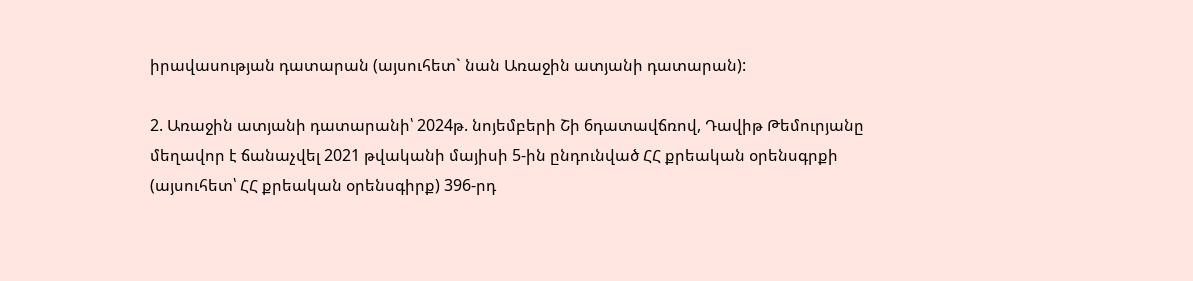իրավասության դատարան (այսուհետ` նան Առաջին ատյանի դատարան):

2. Առաջին ատյանի դատարանի՝ 2024թ. նոյեմբերի Շի 6դատավճռով, Դավիթ Թեմուրյանը մեղավոր է ճանաչվել 2021 թվականի մայիսի 5-ին ընդունված ՀՀ քրեական օրենսգրքի (այսուհետ՝ ՀՀ քրեական օրենսգիրք) 396-րդ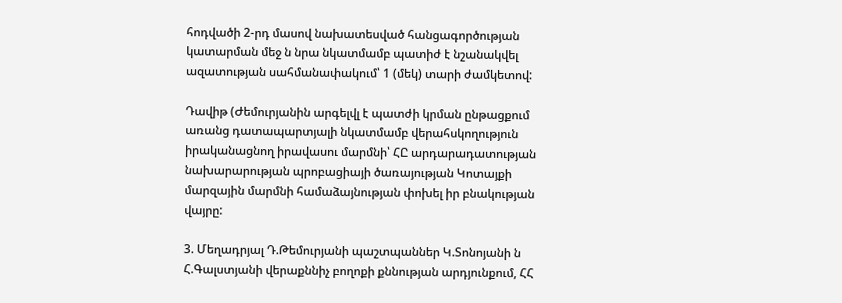հոդվածի 2-րդ մասով նախատեսված հանցագործության կատարման մեջ ն նրա նկատմամբ պատիժ է նշանակվել ազատության սահմանափակում՝ 1 (մեկ) տարի ժամկետով:

Դավիթ (Ժեմուրյանին արգելվլ է պատժի կրման ընթացքում առանց դատապարտյալի նկատմամբ վերահսկողություն իրականացնող իրավասու մարմնի՝ ՀԸ արդարադատության նախարարության պրոբացիայի ծառայության Կոտայքի մարզային մարմնի համաձայնության փոխել իր բնակության վայրը:

3. Մեղադրյալ Դ.Թեմուրյանի պաշտպաններ Կ.Տոնոյանի ն Հ.Գալստյանի վերաքննիչ բողոքի քննության արդյունքում, ՀՀ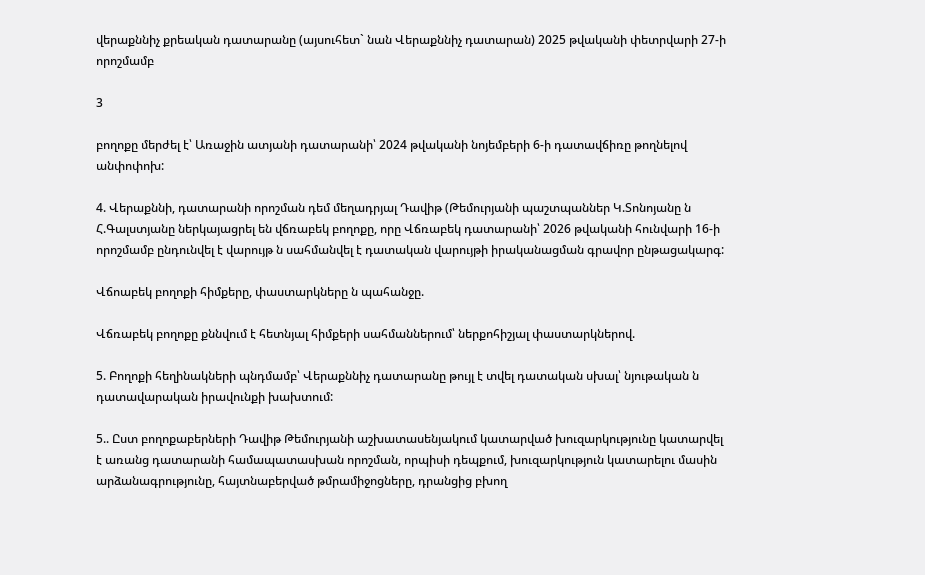վերաքննիչ քրեական դատարանը (այսուհետ` նան Վերաքննիչ դատարան) 2025 թվականի փետրվարի 27-ի որոշմամբ

3

բողոքը մերժել է՝ Առաջին ատյանի դատարանի՝ 2024 թվականի նոյեմբերի 6-ի դատավճիռը թողնելով անփոփոխ:

4. Վերաքննի, դատարանի որոշման դեմ մեղադրյալ Դավիթ (Թեմուրյանի պաշտպաններ Կ.Տոնոյանը ն Հ.Գալստյանը ներկայացրել են վճռաբեկ բողոքը, որը Վճռաբեկ դատարանի՝ 2026 թվականի հունվարի 16-ի որոշմամբ ընդունվել է վարույթ ն սահմանվել է դատական վարույթի իրականացման գրավոր ընթացակարգ:

Վճոաբեկ բողոքի հիմքերը, փաստարկները ն պահանջը.

Վճռաբեկ բողոքը քննվում է հետնյալ հիմքերի սահմաններում՝ ներքոհիշյալ փաստարկներով.

5. Բողոքի հեղինակների պնդմամբ՝ Վերաքննիչ դատարանը թույլ է տվել դատական սխալ՝ նյութական ն դատավարական իրավունքի խախտում:

5.. Ըստ բողոքաբերների Դավիթ Թեմուրյանի աշխատասենյակում կատարված խուզարկությունը կատարվել է առանց դատարանի համապատասխան որոշման, որպիսի դեպքում, խուզարկություն կատարելու մասին արձանագրությունը, հայտնաբերված թմրամիջոցները, դրանցից բխող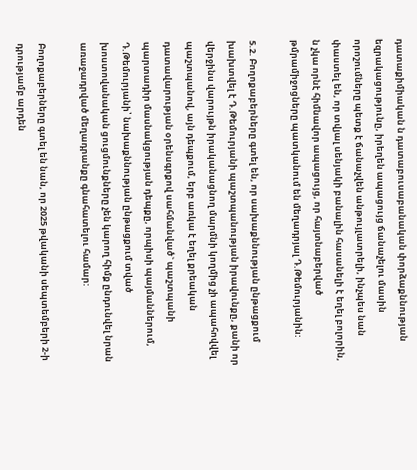դատաքիմիական ն դատաբուսաբանական փորձաքննության եզրակացությունը, իրեղեն ապացույց ճանաչելու մասին որոշումները պետք է ճանաչվեն անթույլատրելի, ինչպես նան փաստել են, որ տվյալ սենյակի բանալին հասանելի է եղել բոլորին, ն չկա որնէ հիմնավոր ապացույց, որ հայտնաբերված թմրամիջոցները պատկանում են մեղադրյալ Դ.Թեմուրյանին:

5.2. Բողոքաբերները գտել են, որ սախաքննության ընթացքում խախտվել է Դ.Թեմուրյանի պաշտպանության իրավունքը, քանի որ վերջինս վարույթն իրականացնող մարմնի կողմից չի ապահովվել պաշտպանով, այն դեպքում, երբ առկա է եղել քրեական դատավարության օրենսգրքով սահմանված` պաշտպանի պարտադիր մասնակցության դեպքը, որպիսի պայմաններում, Դ.Թեմուրյանի՝ նախաքննության ընթացքում տված խոստովանական ցուցմունքները չեն կարող հիմք ընդունվել նրան առաջադրված մեղադրանքը գնահատելու համար:

Բողոքաբերները գտել են նան, որ 2025 թվականի սեպտեմբերի 2-ի դրությամբ արդեն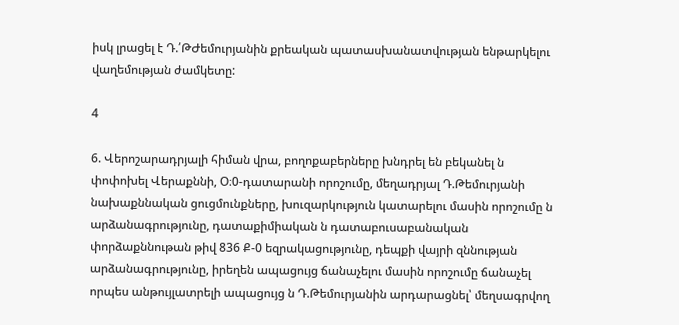իսկ լրացել է Դ.՛ԹԺեմուրյանին քրեական պատասխանատվության ենթարկելու վաղեմության ժամկետը:

4

6. Վերոշարադրյալի հիման վրա, բողոքաբերները խնդրել են բեկանել ն փոփոխել Վերաքննի, Օ։0-դատարանի որոշումը, մեղադրյալ Դ.Թեմուրյանի նախաքննական ցուցմունքները, խուզարկություն կատարելու մասին որոշումը ն արձանագրությունը, դատաքիմիական ն դատաբուսաբանական փորձաքննութան թիվ 836 Ք-0 եզրակացությունը, դեպքի վայրի զննության արձանագրությունը, իրեղեն ապացույց ճանաչելու մասին որոշումը ճանաչել որպես անթույլատրելի ապացույց ն Դ.Թեմուրյանին արդարացնել՝ մեղսագրվող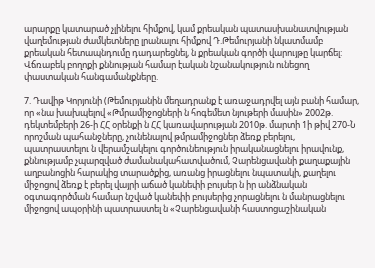արարքը կատարած չլինելու հիմքով, կամ քրեական պատասխանատվության վաղեմության ժամկետները լրանալու հիմքով Դ.Թեմուրյանի նկատմամբ քրեական հետապնդումը դադարեցնել, ն քրեական գործի վարույթը կարճել: Վճռաբեկ բողոքի քննության համար էական նշանակություն ունեցող փաստական հանգամանքները.

7. Դավիթ Կորյունի (Թեմուրյանին մեղադրանք է առաջադրվել այն բանի համար, որ «նա խախպելով «Թմրամիջոցների ն հոգեմետ նյութերի մասին» 2002թ. դեկտեմբերի 26-ի ՀՀ օրենքի ն ՀՀ կառավարության 2010թ. մարտի 1ի թիվ 270-Ն որոշման պահանջները, չունենալով թմրամիջոցներ ձեռք բերելու, պատրաստելու ն վերամշակելու գործունեություն իրականացնելու իրավունք, քննությամբ չպարզված ժամանակահատվածում, Չարենցավանի քաղաքային աղբանոցին հարակից տարածքից, առանց իրացնելու նպատակի, քաղելու միջոցով ձեռք է բերել վայրի աճած կանեփի բույսեր ն իր անձնական օգտագործման համար նշված կանեփի բույսերից չորացնելու ն մանրացնելու միջոցով ապօրինի պատրաստել ն «Չարենցավանի հաստոցաշինական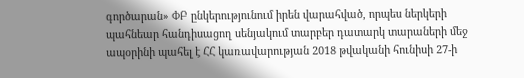գործարան» ՓԲ ընկերությունում իրեն վարահված, որպես ներկերի պահնեար հանդիսացող սենյակում տարբեր դատարկ տարաների մեջ ապօրինի պահել է ՀՀ կառավարության 2018 թվականի հունիսի 27-ի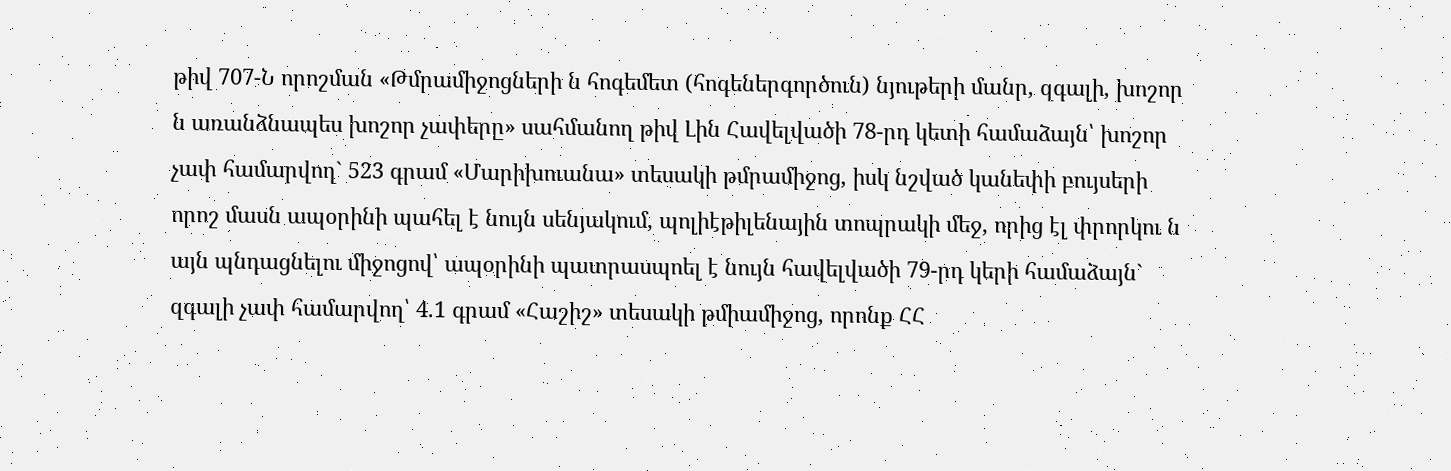թիվ 707-Ն որոշման «Թմրամիջոցների ն հոգեմետ (հոգեներգործուն) նյութերի մանր, զգալի, խոշոր ն առանձնապես խոշոր չափերը» սահմանող թիվ Լին Հավելվածի 78-րդ կետի համաձայն՝ խոշոր չափ համարվող` 523 գրամ «Մարիխուանա» տեսակի թմրամիջոց, իսկ նշված կանեփի բույսերի որոշ մասն ապօրինի պահել է նույն սենյակում, պոլիէթիլենային տոպրակի մեջ, որից էլ փրորկու ն այն պնդացնելու միջոցով՝ ապօրինի պատրասպոել է նույն հավելվածի 79-րդ կերի համաձայն` զգալի չափ համարվող՝ 4.1 գրամ «Հաշիշ» տեսակի թմիամիջոց, որոնք ՀՀ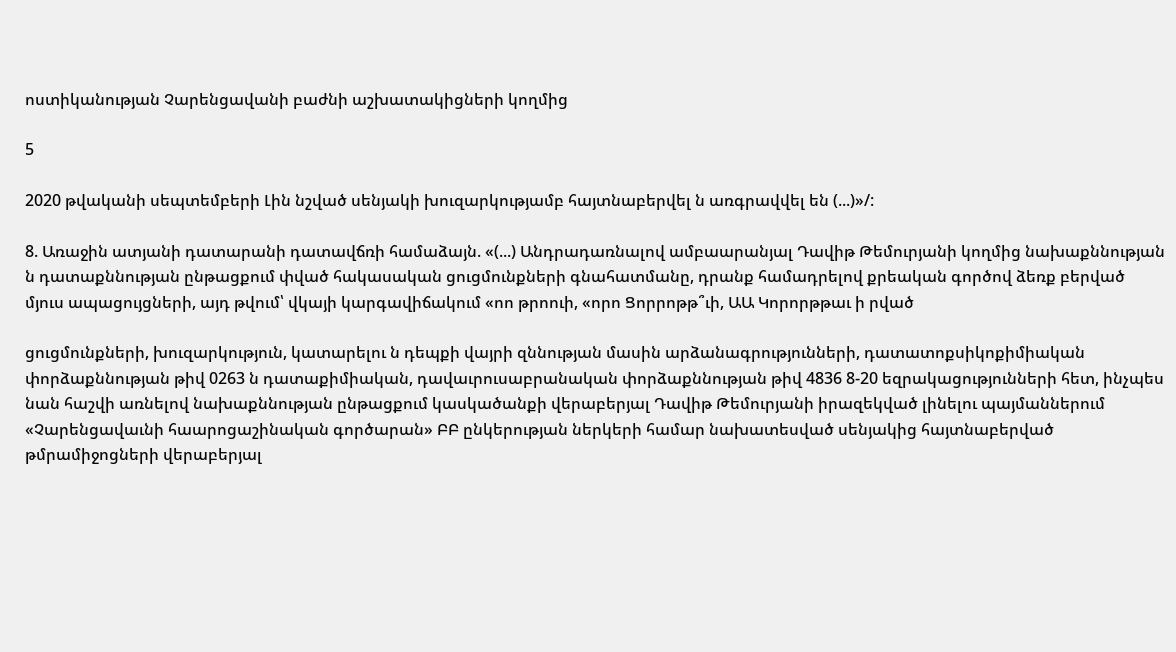ոստիկանության Չարենցավանի բաժնի աշխատակիցների կողմից

5

2020 թվականի սեպտեմբերի Լին նշված սենյակի խուզարկությամբ հայտնաբերվել ն առգրավվել են (...)»/:

8. Առաջին ատյանի դատարանի դատավճռի համաձայն. «(...) Անդրադառնալով ամբաարանյալ Դավիթ Թեմուրյանի կողմից նախաքննության ն դատաքննության ընթացքում փված հակասական ցուցմունքների գնահատմանը, դրանք համադրելով քրեական գործով ձեռք բերված մյուս ապացույցների, այդ թվում՝ վկայի կարգավիճակում «ոո թրոուի, «որո Ցորրոթթ՞ւի, ԱԱ Կորորթթաւ ի րված

ցուցմունքների, խուզարկություն, կատարելու ն դեպքի վայրի զննության մասին արձանագրությունների, դատատոքսիկոքիմիական փորձաքննության թիվ 0263 ն դատաքիմիական, դավաւրուսաբրանական փորձաքննության թիվ 4836 8-20 եզրակացությունների հետ, ինչպես նան հաշվի առնելով նախաքննության ընթացքում կասկածանքի վերաբերյալ Դավիթ Թեմուրյանի իրազեկված լինելու պայմաններում «Չարենցավաւնի հաարոցաշինական գործարան» ԲԲ ընկերության ներկերի համար նախատեսված սենյակից հայտնաբերված թմրամիջոցների վերաբերյալ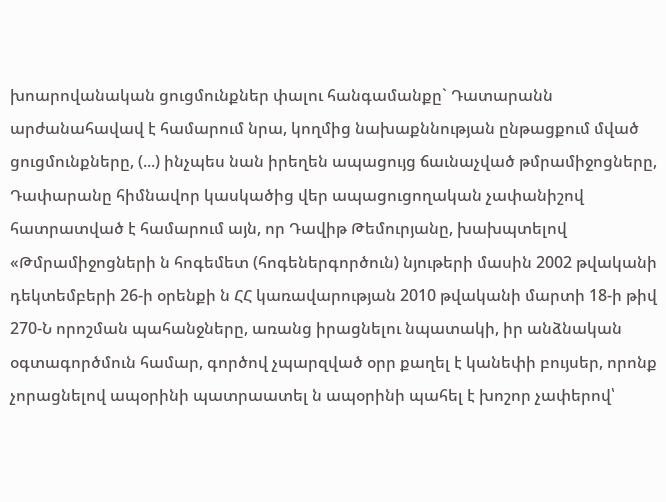խոարովանական ցուցմունքներ փալու հանգամանքը` Դատարանն արժանահավավ է համարում նրա, կողմից նախաքննության ընթացքում մված ցուցմունքները, (...) ինչպես նան իրեղեն ապացույց ճաւնաչված թմրամիջոցները, Դափարանը հիմնավոր կասկածից վեր ապացուցողական չափանիշով հատրատված է համարում այն, որ Դավիթ Թեմուրյանը, խախպտելով «Թմրամիջոցների ն հոգեմետ (հոգեներգործուն) նյութերի մասին 2002 թվականի դեկտեմբերի 26-ի օրենքի ն ՀՀ կառավարության 2010 թվականի մարտի 18-ի թիվ 270-Ն որոշման պահանջները, առանց իրացնելու նպատակի, իր անձնական օգտագործմուն համար, գործով չպարզված օրր քաղել է կանեփի բույսեր, որոնք չորացնելով ապօրինի պատրաատել ն ապօրինի պահել է խոշոր չափերով՝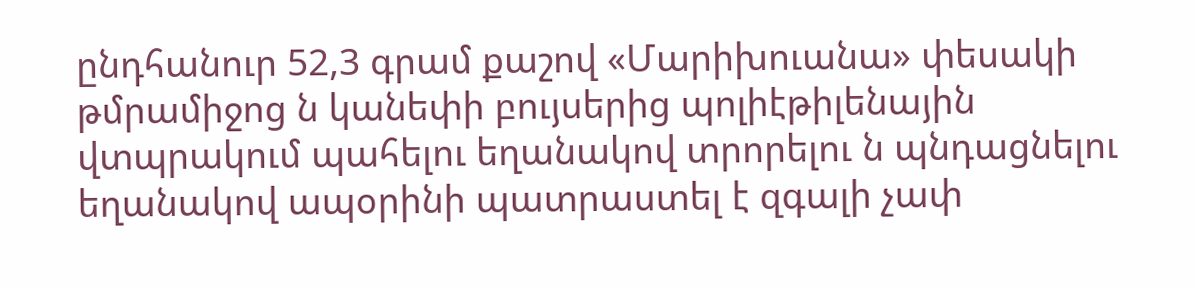ընդհանուր 52,3 գրամ քաշով «Մարիխուանա» փեսակի թմրամիջոց ն կանեփի բույսերից պոլիէթիլենային վտպրակում պահելու եղանակով տրորելու ն պնդացնելու եղանակով ապօրինի պատրաստել է զգալի չափ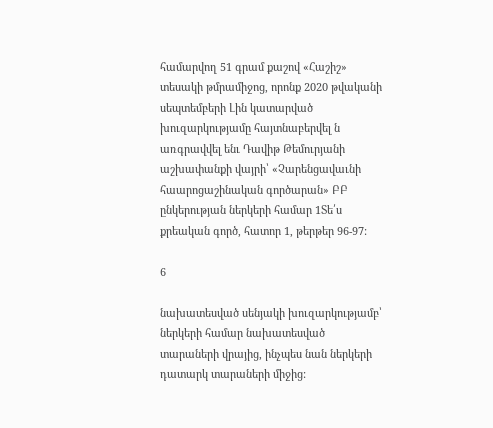համարվող 51 գրամ քաշով «Հաշիշ» տեսակի թմրամիջոց, որոնք 2020 թվականի սեպտեմբերի Լին կատարված խուզարկությամը հայտնաբերվել ն առգրավվել ենւ Դավիթ Թեմուրյանի աշխափանքի վայրի՝ «Չարենցավաւնի հաարոցաշինական գործարան» ԲԲ ընկերության ներկերի համար 1Տե՛ս քրեական գործ, հատոր 1, թերթեր 96-97:

6

նախատեսված սենյակի խուզարկությամբ՝ ներկերի համար նախատեսված տարաների վրայից, ինչպես նան ներկերի դատարկ տարաների միջից: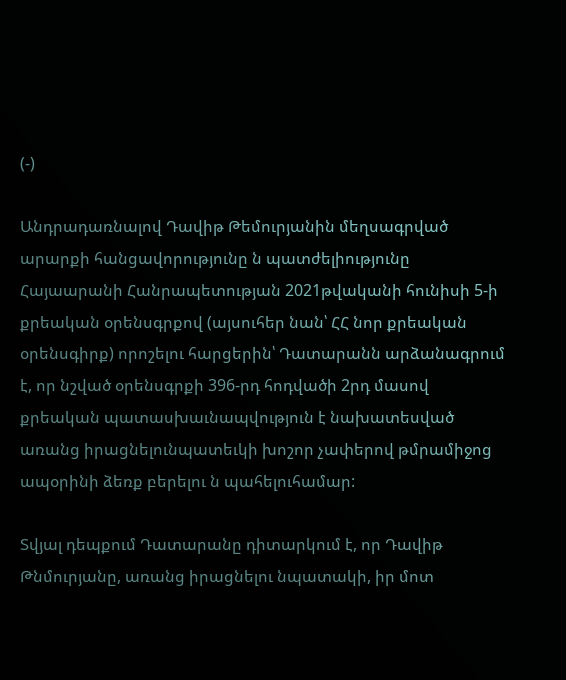(-)

Անդրադառնալով Դավիթ Թեմուրյանին մեղսագրված արարքի հանցավորությունը ն պատժելիությունը Հայաարանի Հանրապետության 2021թվականի հունիսի 5-ի քրեական օրենսգրքով (այսուհեր նան՝ ՀՀ նոր քրեական օրենսգիրք) որոշելու հարցերին՝ Դատարանն արձանագրում է, որ նշված օրենսգրքի 396-րդ հոդվածի 2րդ մասով քրեական պատասխաւնապվություն է նախատեսված առանց իրացնելունպատեւկի խոշոր չափերով թմրամիջոց ապօրինի ձեռք բերելու ն պահելուհամար:

Տվյալ դեպքում Դատարանը դիտարկում է, որ Դավիթ Թնմուրյանը, առանց իրացնելու նպատակի, իր մոտ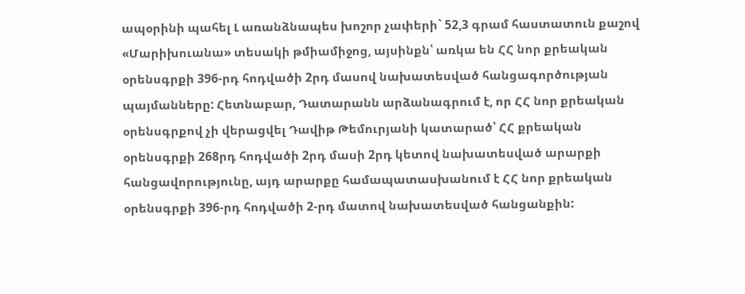ապօրինի պահել Լ առանձնապես խոշոր չափերի` 52,3 գրամ հաստատուն քաշով «Մարիխուանա» տեսակի թմիամիջոց, այսինքն՝ առկա են ՀՀ նոր քրեական օրենսգրքի 396-րդ հոդվածի 2րդ մասով նախատեսված հանցագործության պայմանները: Հետնաբար, Դատարանն արձանագրում է, որ ՀՀ նոր քրեական օրենսգրքով չի վերացվել Դավիթ Թեմուրյանի կատարած՝ ՀՀ քրեական օրենսգրքի 268րդ հոդվածի 2րդ մասի 2րդ կետով նախատեսված արարքի հանցավորությունը, այդ արարքը համապատասխանում է ՀՀ նոր քրեական օրենսգրքի 396-րդ հոդվածի 2-րդ մատով նախատեսված հանցանքին: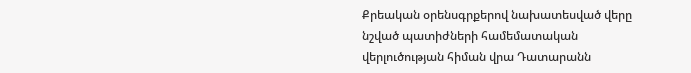Քրեական օրենսգրքերով նախատեսված վերը նշված պատիժների համեմատական վերլուծության հիման վրա Դատարանն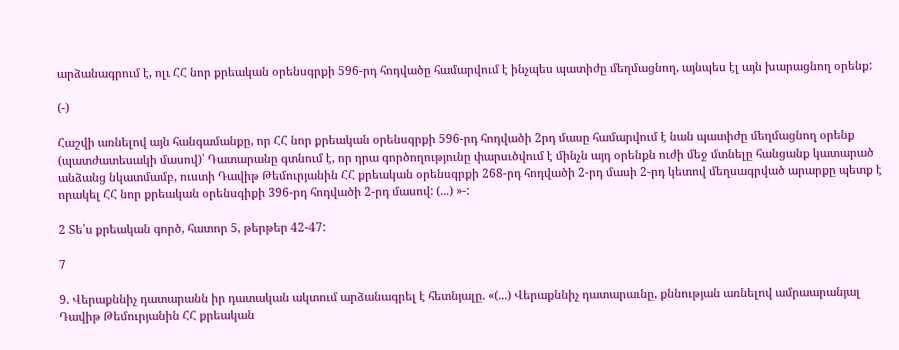արձանագրում է, ոլւ ՀՀ նոր քրեական օրենսգրքի 596-րդ հոդվածը համարվում է ինչպես պատիժը մեղմացնող, այնպես էլ այն խարացնող օրենք:

(-)

Հաշվի առնելով այն հանգամանքը, որ ՀՀ նոր քրեական օրենսգրքի 596-րդ հոդվածի 2րդ մասը համարվում է նան պատիժը մեղմացնող օրենք (պատժատեսակի մասով)՝ Դատարանը գտնում է, որ դրա գործողությունը փարսւծվում է մինչն այդ օրենքն ուժի մեջ մտնելը հանցանք կատարած անձանց նկատմամբ, ուստի Դավիթ Թեմուրյանին ՀՀ քրեական օրենսգրքի 268-րդ հոդվածի 2-րդ մասի 2-րդ կետով մեղսագրված արարքը պետք է որակել ՀՀ նոր քրեական օրենսգիքի 396-րդ հոդվածի 2-րդ մասով: (...) »-:

2 Տե՛ս քրեական գործ, հատոր 5, թերթեր 42-47:

7

9. Վերաքննիչ դատարանն իր դատական ակտում արձանագրել է հետնյալը. «(...) Վերաքննիչ դատարաւնը, քննության առնելով ամրաարանյալ Դավիթ Թեմուրյանին ՀՀ քրեական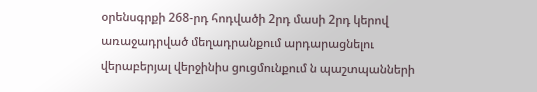օրենսգրքի 268-րդ հոդվածի 2րդ մասի 2րդ կերով առաջադրված մեղադրանքում արդարացնելու վերաբերյալ վերջինիս ցուցմունքում ն պաշտպանների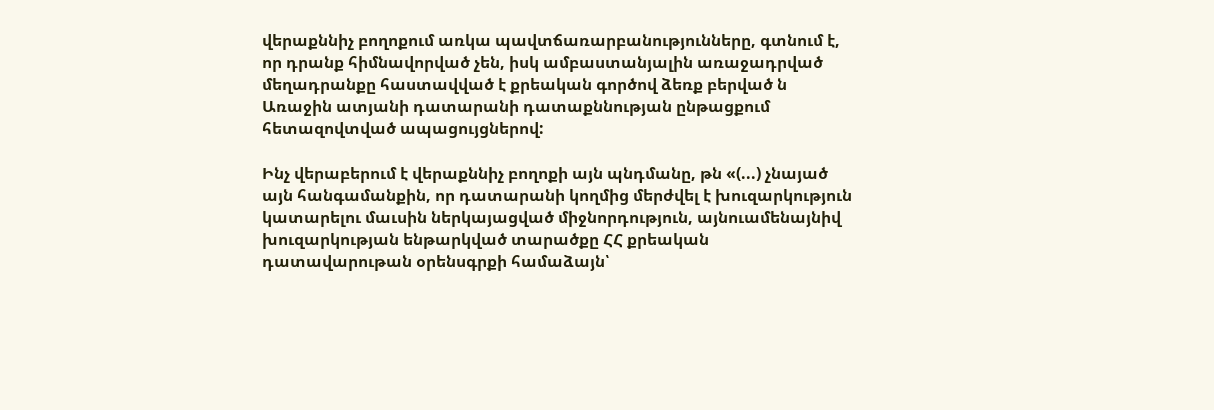վերաքննիչ բողոքում առկա պավտճառարբանությունները, գտնում է, որ դրանք հիմնավորված չեն, իսկ ամբաստանյալին առաջադրված մեղադրանքը հաստավված է քրեական գործով ձեռք բերված ն Առաջին ատյանի դատարանի դատաքննության ընթացքում հետազովտված ապացույցներով:

Ինչ վերաբերում է վերաքննիչ բողոքի այն պնդմանը, թն «(...) չնայած այն հանգամանքին, որ դատարանի կողմից մերժվել է խուզարկություն կատարելու մաւսին ներկայացված միջնորդություն, այնուամենայնիվ խուզարկության ենթարկված տարածքը ՀՀ քրեական դատավարութան օրենսգրքի համաձայն՝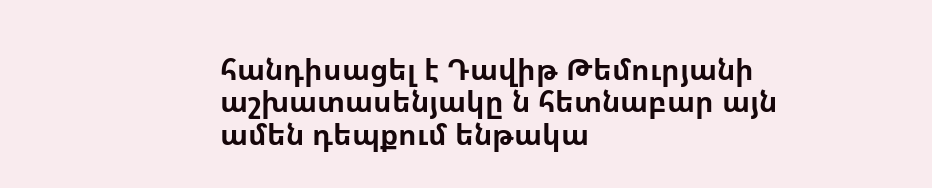հանդիսացել է Դավիթ Թեմուրյանի աշխատասենյակը ն հետնաբար այն ամեն դեպքում ենթակա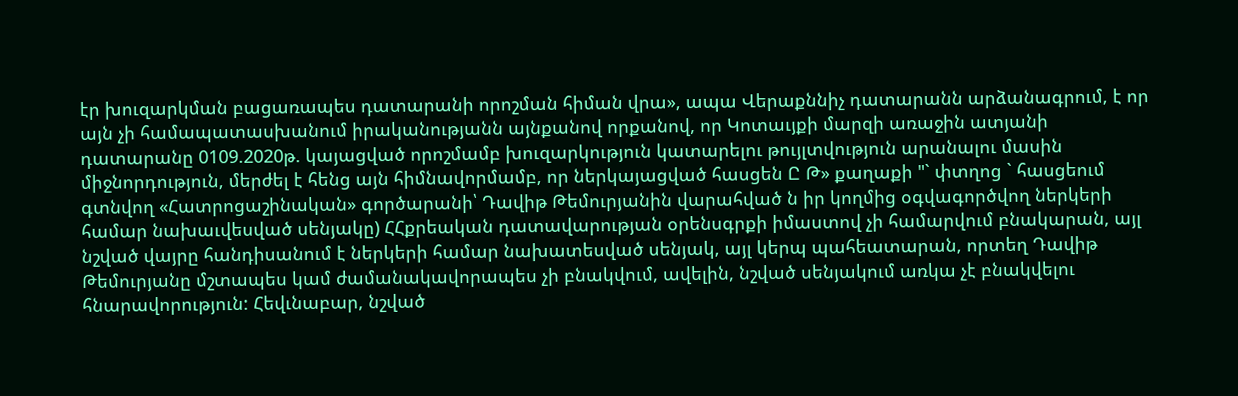էր խուզարկման բացառապես դատարանի որոշման հիման վրա», ապա Վերաքննիչ դատարանն արձանագրում, է որ այն չի համապատասխանում իրականությանն այնքանով որքանով, որ Կոտաւյքի մարզի առաջին ատյանի դատարանը 0109.2020թ. կայացված որոշմամբ խուզարկություն կատարելու թույլտվություն արանալու մասին միջնորդություն, մերժել է հենց այն հիմնավորմամբ, որ ներկայացված հասցեն Ը Թ» քաղաքի "` փտղոց ` հասցեում գտնվող «Հատրոցաշինական» գործարանի՝ Դավիթ Թեմուրյանին վարահված ն իր կողմից օգվագործվող ներկերի համար նախաւվեսված սենյակը) ՀՀքրեական դատավարության օրենսգրքի իմաստով չի համարվում բնակարան, այլ նշված վայրը հանդիսանում է ներկերի համար նախատեսված սենյակ, այլ կերպ պահեատարան, որտեղ Դավիթ Թեմուրյանը մշտապես կամ ժամանակավորապես չի բնակվում, ավելին, նշված սենյակում առկա չէ բնակվելու հնարավորություն: Հեվւնաբար, նշված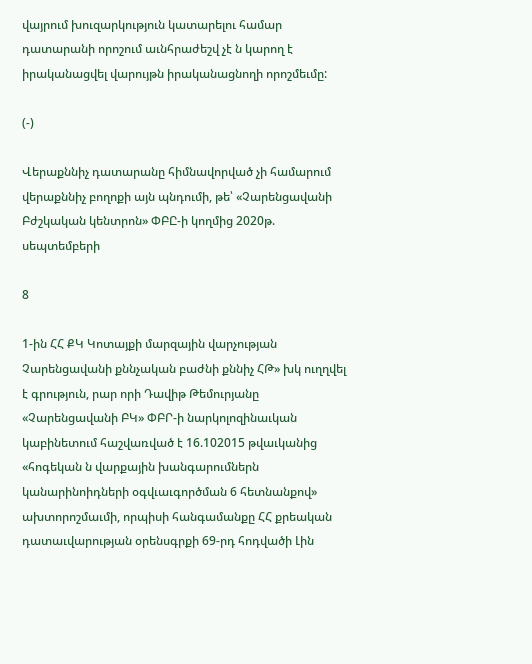վայրում խուզարկություն կատարելու համար դատարանի որոշում աւնհրաժեշվ չէ ն կարող է իրականացվել վարույթն իրականացնողի որոշմեւմը:

(-)

Վերաքննիչ դատարանը հիմնավորված չի համարում վերաքննիչ բողոքի այն պնդումի, թե՝ «Չարենցավանի Բժշկական կենտրոն» ՓԲԸ-ի կողմից 2020թ. սեպտեմբերի

8

1-ին ՀՀ ՔԿ Կոտայքի մարզային վարչության Չարենցավանի քննչական բաժնի քննիչ ՀԹ» խկ ուղղվել է գրություն, րար որի Դավիթ Թեմուրյանը «Չարենցավանի ԲԿ» ՓԲՐ-ի նարկոլոզինաւկան կաբինետում հաշվառված է 16.102015 թվաւկանից «հոգեկան ն վարքային խանգարումներն կանարինոիդների օգվւաւգործման 6 հետնանքով» ախտորոշմաւմի, որպիսի հանգամանքը ՀՀ քրեական դատաւվարության օրենսգրքի 69-րդ հոդվածի Լին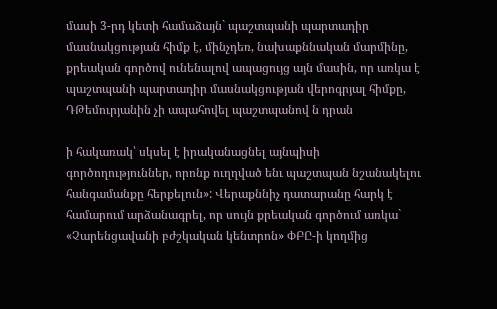մասի 3-րդ կետի համաձայն` պաշտպանի պարտադիր մասնակցության հիմք է, մինչդեռ, նախաքննական մարմինը, քրեական գործով ունենալով ապացույց այն մասին, որ առկա է պաշտպանի պարտադիր մասնակցության վերոգրյալ հիմքը, ԴԹեմուրյանին չի ապահովել պաշտպանով ն դրան

ի հակառակ՝ սկսել է իրականացնել այնպիսի գործողություններ, որոնք ուղղված ենւ պաշտպան նշանակելու հանգամանքը հերքելուն»: Վերաքննիչ դատարանը հարկ է համարում արձանագրել, որ սույն քրեական գործում առկա` «Չարենցավանի բժշկական կենտրոն» ՓԲԸ-ի կողմից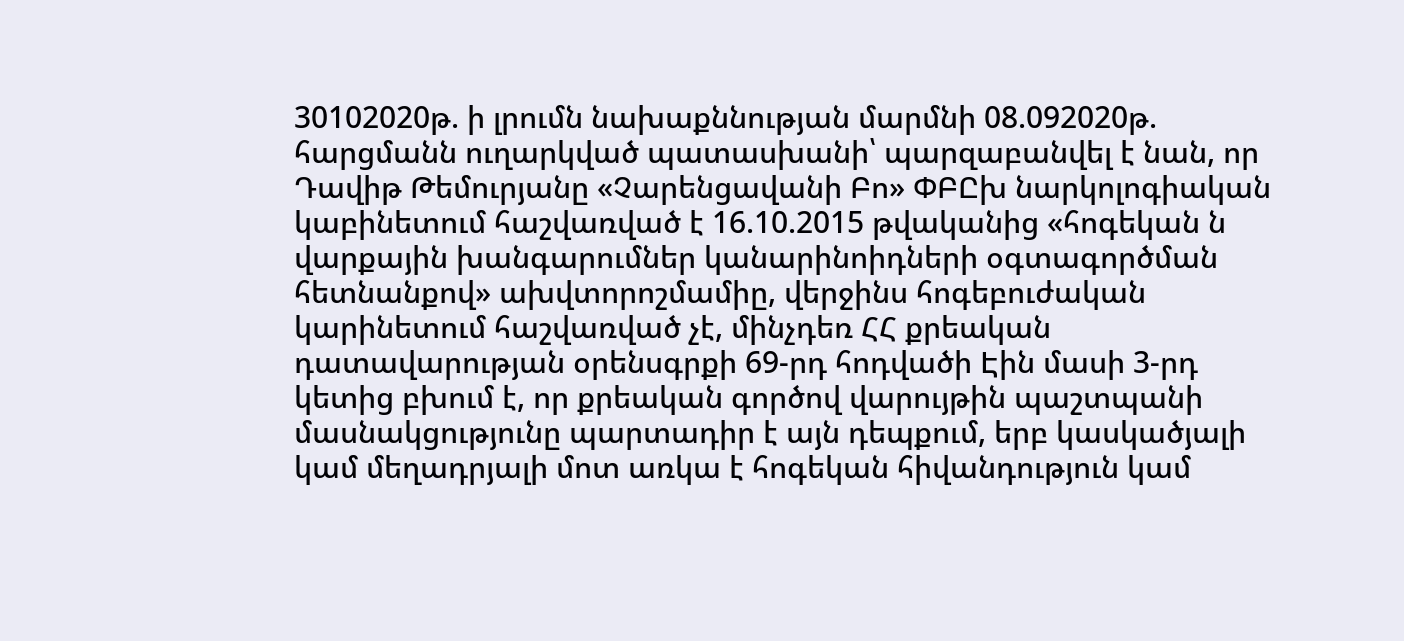30102020թ. ի լրումն նախաքննության մարմնի 08.092020թ. հարցմանն ուղարկված պատասխանի՝ պարզաբանվել է նան, որ Դավիթ Թեմուրյանը «Չարենցավանի Բո» ՓԲԸխ նարկոլոգիական կաբինետում հաշվառված է 16.10.2015 թվականից «հոգեկան ն վարքային խանգարումներ կանարինոիդների օգտագործման հետնանքով» ախվտորոշմամիը, վերջինս հոգեբուժական կարինետում հաշվառված չէ, մինչդեռ ՀՀ քրեական դատավարության օրենսգրքի 69-րդ հոդվածի Էին մասի 3-րդ կետից բխում է, որ քրեական գործով վարույթին պաշտպանի մասնակցությունը պարտադիր է այն դեպքում, երբ կասկածյալի կամ մեղադրյալի մոտ առկա է հոգեկան հիվանդություն կամ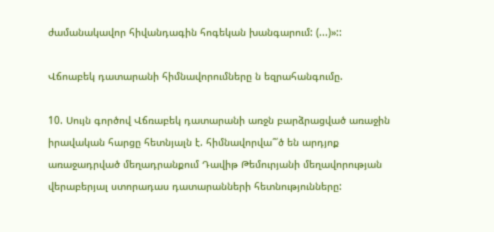ժամանակավոր հիվանդագին հոգեկան խանգարում: (...)»::

Վճոաբեկ դատարանի հիմնավորումները ն եզրահանգումը.

10. Սույն գործով Վճռաբեկ դատարանի առջն բարձրացված առաջին իրավական հարցը հետնյալն է. հիմնավորվա՞՛ծ են արդյոք առաջադրված մեղադրանքում Դավիթ Թեմուրյանի մեղավորության վերաբերյալ ստորադաս դատարանների հետնությունները: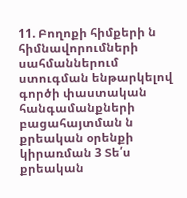11. Բողոքի հիմքերի ն հիմնավորումների սահմաններում ստուգման ենթարկելով գործի փաստական հանգամանքների բացահայտման ն քրեական օրենքի կիրառման 3 Տե՛ս քրեական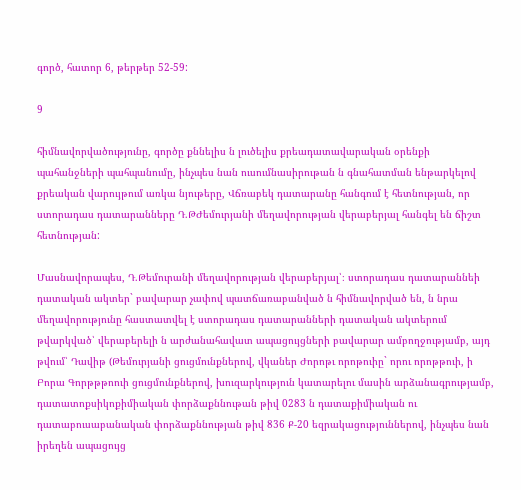գործ, հատոր 6, թերթեր 52-59:

9

հիմնավորվածությունը, գործը քննելիս ն լուծելիս քրեադատավարական օրենքի պահանջների պահպանումը, ինչպես նան ուսումնասիրութան ն գնահատման ենթարկելով քրեական վարույթում առկա նյութերը, Վճռաբեկ դատարանը հանգում է հետնության, որ ստորադաս դատարանները Դ.ԹԺեմուրյանի մեղավորության վերաբերյալ հանգել են ճիշտ հետնության:

Մասնավորապես, Դ.Թեմուրանի մեղավորության վերաբերյալ՝։ ստորադաս դատարաննեի դատական ակտեր` բավարար չափով պատճառաբանված ն հիմնավորված են, ն նրա մեղավորությունը հաստատվել է ստորադաս դատարանների դատական ակտերում թվարկված՝ վերաբերելի ն արժանահավատ ապացույցների բավարար ամբողջությամբ, այդ թվում՝ Դավիթ (Թեմուրյանի ցուցմունքներով, վկաներ Ժորոթւ որոթուիը` որու որոթթուի, ի Բորա Գորթթթոուի ցուցմունքներով, խուզարկություն կատարելու մասին արձանագրությամբ, դատատոքսիկոքիմիական փորձաքննութան թիվ 0283 ն դատաքիմիական ու դատաբուսաբանական փորձաքննության թիվ 836 Ք-20 եզրակացություններով, ինչպես նան իրեղեն ապացույց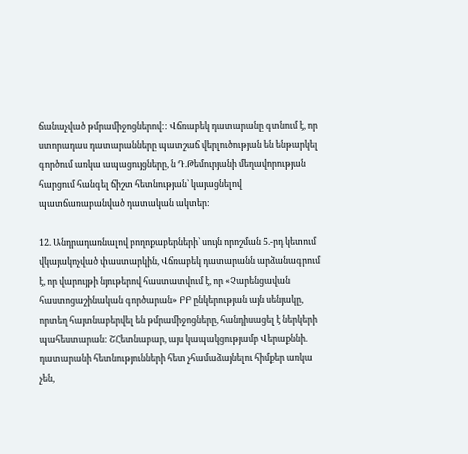ճանաչված թմրամիջոցներով:: Վճռաբեկ դատարանը գտնում է, որ ստորադաս դատարանները պատշաճ վերլուծության են ենթարկել գործում առկա ապացույցները, ն Դ.Թեմուրյանի մեղավորության հարցում հանգել ճիշտ հետնության՝ կայացնելով պատճառաբանված դատական ակտեր:

12. Անդրադառնալով բողոքաբերների՝ սույն որոշման 5.-րդ կետում վկայակոչված փաստարկին, Վճռաբեկ դատարանն արձանագրում է, որ վարույթի նյութերով հաստատվում է, որ «Չարենցավան հաստոցաշինական գործարան» ԲԲ ընկերության այն սենյակը, որտեղ հայտնաբերվել են թմրամիջոցները, հանդիսացել է ներկերի պահեստարան: ՇՀետնաբար, այս կապակցությամբ Վերաքննի. դատարանի հետնությունների հետ չհամաձայնելու հիմքեր առկա չեն,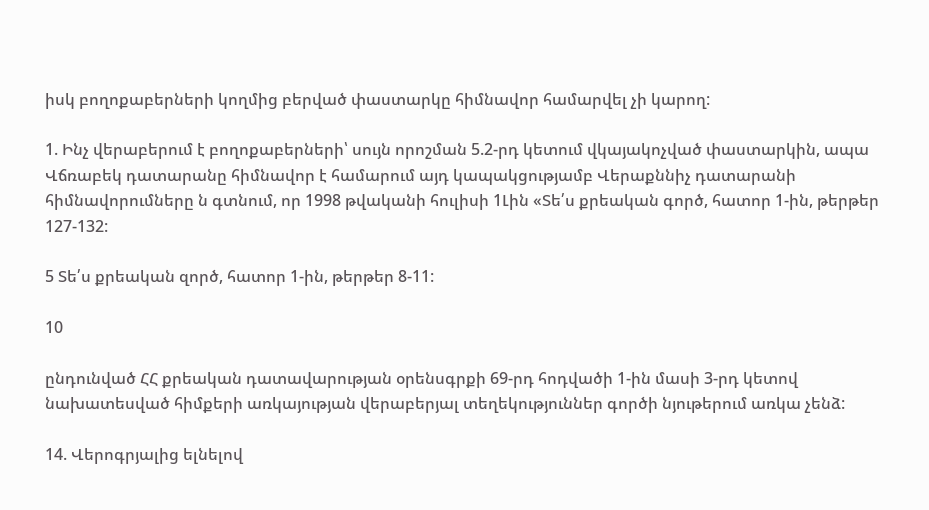իսկ բողոքաբերների կողմից բերված փաստարկը հիմնավոր համարվել չի կարող:

1. Ինչ վերաբերում է բողոքաբերների՝ սույն որոշման 5.2-րդ կետում վկայակոչված փաստարկին, ապա Վճռաբեկ դատարանը հիմնավոր է համարում այդ կապակցությամբ Վերաքննիչ դատարանի հիմնավորումները ն գտնում, որ 1998 թվականի հուլիսի 1Լին «Տե՛ս քրեական գործ, հատոր 1-ին, թերթեր 127-132:

5 Տե՛ս քրեական զործ, հատոր 1-ին, թերթեր 8-11:

10

ընդունված ՀՀ քրեական դատավարության օրենսգրքի 69-րդ հոդվածի 1-ին մասի 3-րդ կետով նախատեսված հիմքերի առկայության վերաբերյալ տեղեկություններ գործի նյութերում առկա չենձ:

14. Վերոգրյալից ելնելով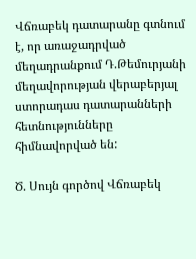Վճռաբեկ դատարանը գտնում է, որ առաջադրված մեղադրանքում Դ.Թեմուրյանի մեղավորության վերաբերյալ ստորադաս դատարանների հետնությունները հիմնավորված են:

Ծ. Սույն գործով Վճռաբեկ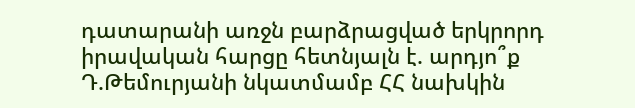դատարանի առջն բարձրացված երկրորդ իրավական հարցը հետնյալն է. արդյո՞ք Դ.Թեմուրյանի նկատմամբ ՀՀ նախկին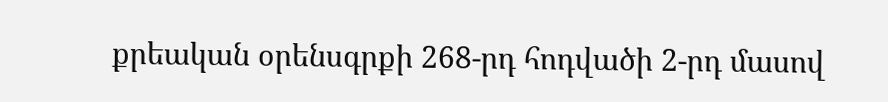քրեական օրենսգրքի 268-րդ հոդվածի 2-րդ մասով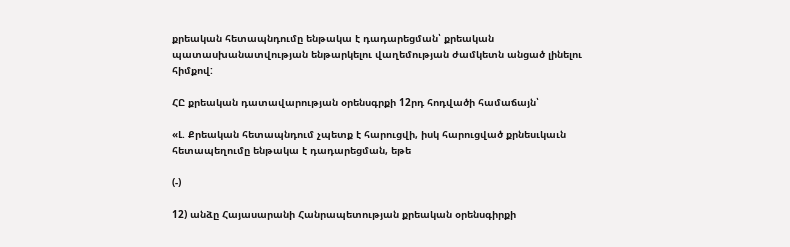քրեական հետապնդումը ենթակա է դադարեցման՝ քրեական պատասխանատվության ենթարկելու վաղեմության ժամկետն անցած լինելու հիմքով:

ՀԸ քրեական դատավարության օրենսգրքի 12րդ հոդվածի համաճայն՝

«Լ. Քրեական հետապնդում չպետք է հարուցվի, իսկ հարուցված քրնեսւկաւն հետապեղումը ենթակա է դադարեցման, եթե

(-)

12) անձը Հայասարանի Հանրապետության քրեական օրենսգիրքի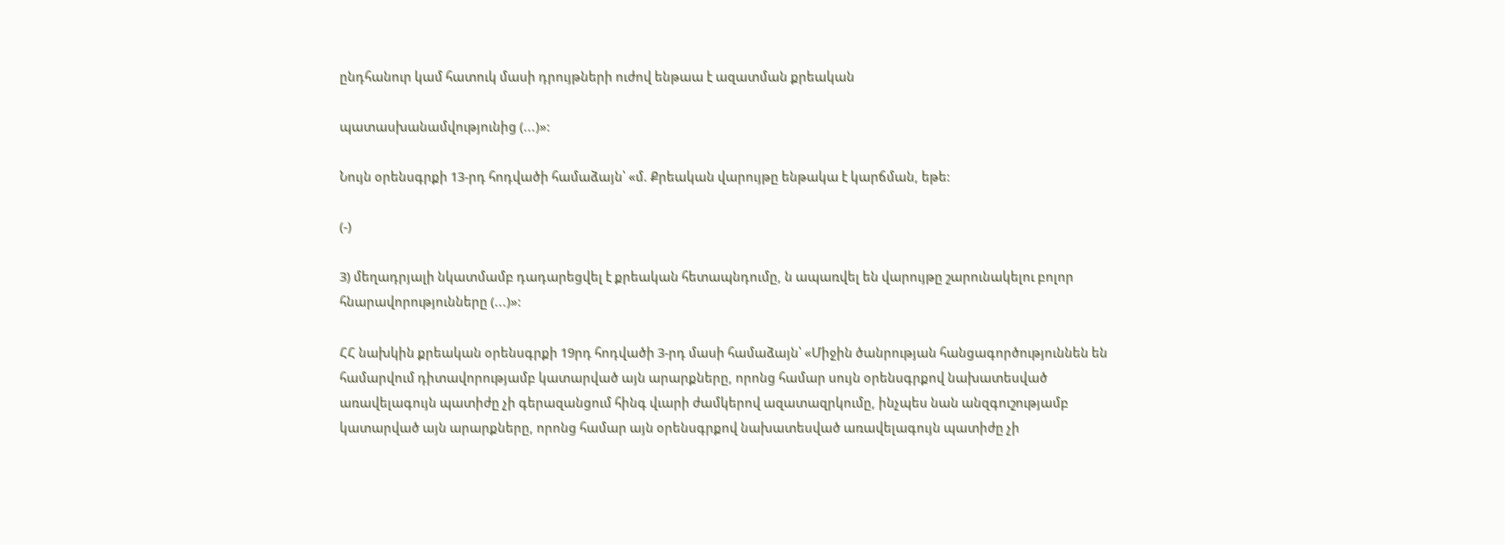ընդհանուր կամ հատուկ մասի դրույթների ուժով ենթաա է ազատման քրեական

պատասխանամվությունից (...)»:

Նույն օրենսգրքի 13-րդ հոդվածի համաձայն՝ «մ. Քրեական վարույթը ենթակա է կարճման, եթե:

(-)

3) մեղադրյալի նկատմամբ դադարեցվել է քրեական հետապնդումը, ն ապառվել են վարույթը շարունակելու բոլոր հնարավորությունները (...)»:

ՀՀ նախկին քրեական օրենսգրքի 19րդ հոդվածի 3-րդ մասի համաձայն՝ «Միջին ծանրության հանցագործություննեն են համարվում դիտավորությամբ կատարված այն արարքները, որոնց համար սույն օրենսգրքով նախատեսված առավելագույն պատիժը չի գերազանցում հինգ վւարի ժամկերով ազատազրկումը, ինչպես նան անզգուշությամբ կատարված այն արարքները, որոնց համար այն օրենսգրքով նախատեսված առավելագույն պատիժը չի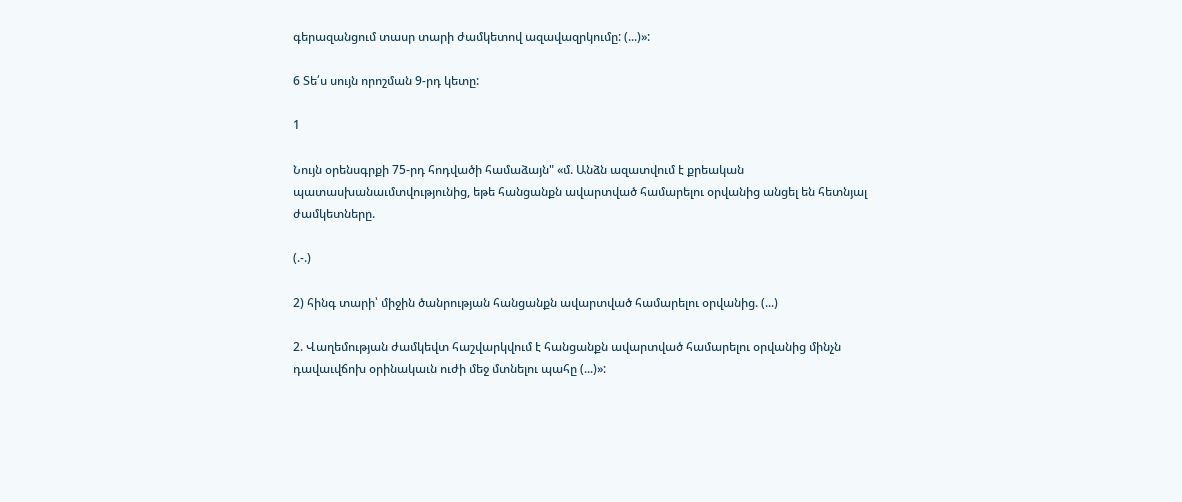գերազանցում տասր տարի ժամկետով ազավազրկումը: (...)»:

6 Տե՛ս սույն որոշման 9-րդ կետը:

1

Նույն օրենսգրքի 75-րդ հոդվածի համաձայն" «մ. Անձն ազատվում է քրեական պատասխանաւմտվությունից, եթե հանցանքն ավարտված համարելու օրվանից անցել են հետնյալ ժամկետները.

(.-.)

2) հինգ տարի՝ միջին ծանրության հանցանքն ավարտված համարելու օրվանից. (...)

2. Վաղեմության ժամկեվտ հաշվարկվում է հանցանքն ավարտված համարելու օրվանից մինչն դավաւվճոխ օրինակաւն ուժի մեջ մտնելու պահը (...)»: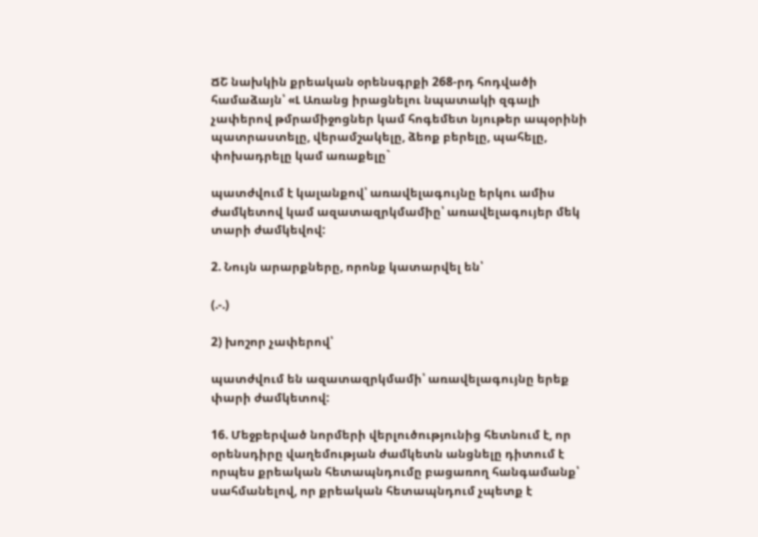ՃՇ նախկին քրեական օրենսգրքի 268-րդ հոդվածի համաձայն՝ «Լ Առանց իրացնելու նպատակի զգալի չափերով թմրամիջոցներ կամ հոգեմետ նյութեր ապօրինի պատրաստելը, վերամշակելը, ձեոք բերելը, պահելը, փոխադրելը կամ առաքելը`

պատժվում է կալանքով՝ առավելագույնը երկու ամիս ժամկետով կամ ազատազրկմամիը՝ առավելագույեր մեկ տարի ժամկեվով:

2. Նույն արարքները, որոնք կատարվել են՝

(.-.)

2) խոշոր չափերով՝

պատժվում են ազատազրկմամի՝ առավելագույնը երեք փարի ժամկետով:

16. Մեջբերված նորմերի վերլուծությունից հետնում է, որ օրենսդիրը վաղեմության ժամկետն անցնելը դիտում է որպես քրեական հետապնդումը բացառող հանգամանք՝ սահմանելով, որ քրեական հետապնդում չպետք է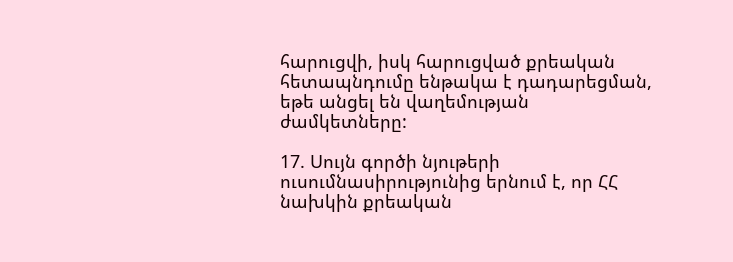հարուցվի, իսկ հարուցված քրեական հետապնդումը ենթակա է դադարեցման, եթե անցել են վաղեմության ժամկետները:

17. Սույն գործի նյութերի ուսումնասիրությունից երնում է, որ ՀՀ նախկին քրեական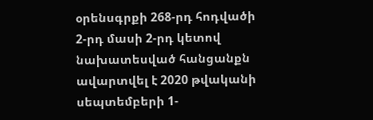օրենսգրքի 268-րդ հոդվածի 2-րդ մասի 2-րդ կետով նախատեսված հանցանքն ավարտվել է 2020 թվականի սեպտեմբերի 1-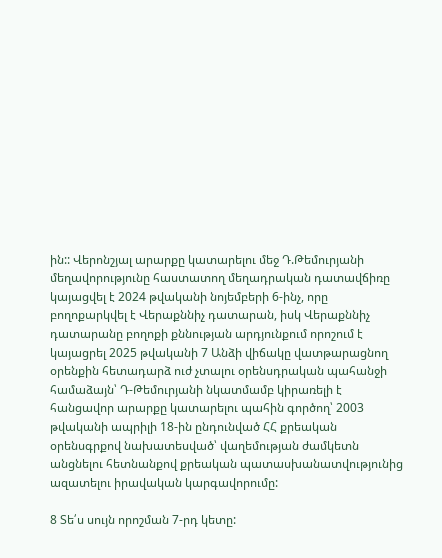ին:: Վերոնշյալ արարքը կատարելու մեջ Դ.Թեմուրյանի մեղավորությունը հաստատող մեղադրական դատավճիռը կայացվել է 2024 թվականի նոյեմբերի 6-ինչ, որը բողոքարկվել է Վերաքննիչ դատարան, իսկ Վերաքննիչ դատարանը բողոքի քննության արդյունքում որոշում է կայացրել 2025 թվականի 7 Անձի վիճակը վատթարացնող օրենքին հետադարձ ուժ չտալու օրենսդրական պահանջի համաձայն՝ Դ-Թեմուրյանի նկատմամբ կիրառելի է հանցավոր արարքը կատարելու պահին գործող՝ 2003 թվականի ապրիլի 18-ին ընդունված ՀՀ քրեական օրենսգրքով նախատեսված՝ վաղեմության ժամկետն անցնելու հետնանքով քրեական պատասխանատվությունից ազատելու իրավական կարգավորումը:

8 Տե՛ս սույն որոշման 7-րդ կետը: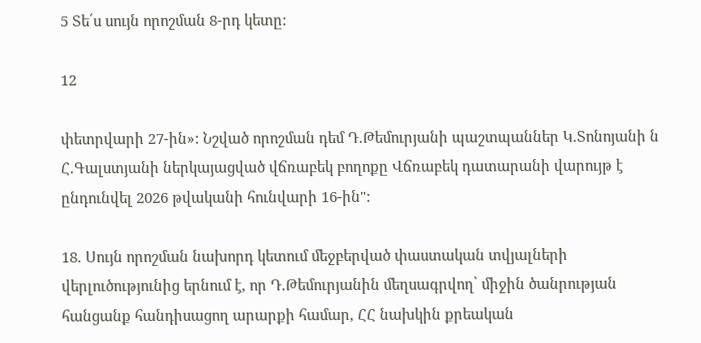5 Տե՛ս սույն որոշման 8-րդ կետը:

12

փետրվարի 27-ին»: Նշված որոշման դեմ Դ.Թեմուրյանի պաշտպաններ Կ.Տոնոյանի ն Հ.Գալստյանի ներկայացված վճռաբեկ բողոքը Վճռաբեկ դատարանի վարույթ է ընդունվել 2026 թվականի հունվարի 16-ին":

18. Սույն որոշման նախորդ կետում մեջբերված փաստական տվյալների վերլուծությունից երնում է, որ Դ.Թեմուրյանին մեղսագրվող՝ միջին ծանրության հանցանք հանդիսացող արարքի համար, ՀՀ նախկին քրեական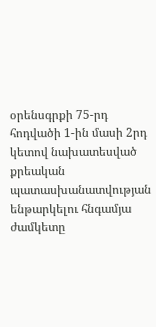օրենսգրքի 75-րդ հոդվածի 1-ին մասի 2րդ կետով նախատեսված քրեական պատասխանատվության ենթարկելու հնգամյա ժամկետը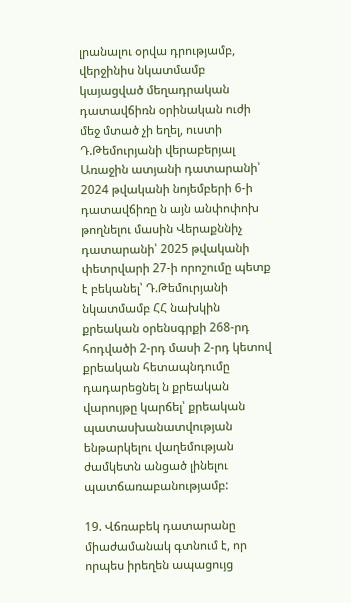լրանալու օրվա դրությամբ, վերջինիս նկատմամբ կայացված մեղադրական դատավճիռն օրինական ուժի մեջ մտած չի եղել, ուստի Դ.Թեմուրյանի վերաբերյալ Առաջին ատյանի դատարանի՝ 2024 թվականի նոյեմբերի 6-ի դատավճիռը ն այն անփոփոխ թողնելու մասին Վերաքննիչ դատարանի՝ 2025 թվականի փետրվարի 27-ի որոշումը պետք է բեկանել՝ Դ.Թեմուրյանի նկատմամբ ՀՀ նախկին քրեական օրենսգրքի 268-րդ հոդվածի 2-րդ մասի 2-րդ կետով քրեական հետապնդումը դադարեցնել ն քրեական վարույթը կարճել՝ քրեական պատասխանատվության ենթարկելու վաղեմության ժամկետն անցած լինելու պատճառաբանությամբ:

19. Վճռաբեկ դատարանը միաժամանակ գտնում է, որ որպես իրեղեն ապացույց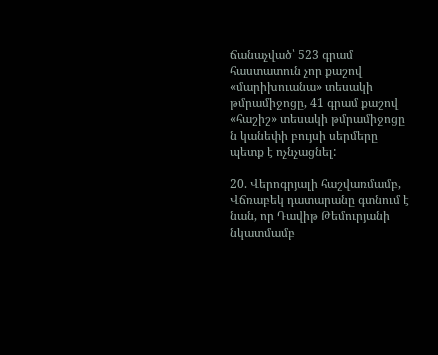ճանաչված՝ 523 գրամ հաստատուն չոր քաշով «մարիխուանա» տեսակի թմրամիջոցը, 41 գրամ քաշով «հաշիշ» տեսակի թմրամիջոցը ն կանեփի բույսի սերմերը պետք է ոչնչացնել:

20. Վերոգրյալի հաշվառմամբ, Վճռաբեկ դատարանը գտնում է նան, որ Դավիթ Թեմուրյանի նկատմամբ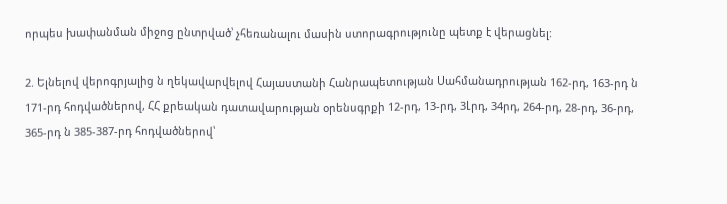որպես խափանման միջոց ընտրված՝ չհեռանալու մասին ստորագրությունը պետք է վերացնել:

2. Ելնելով վերոգրյալից ն ղեկավարվելով Հայաստանի Հանրապետության Սահմանադրության 162-րդ, 163-րդ ն 171-րդ հոդվածներով, ՀՀ քրեական դատավարության օրենսգրքի 12-րդ, 13-րդ, 3Լրդ, 34րդ, 264-րդ, 28-րդ, 36-րդ, 365-րդ ն 385-387-րդ հոդվածներով՝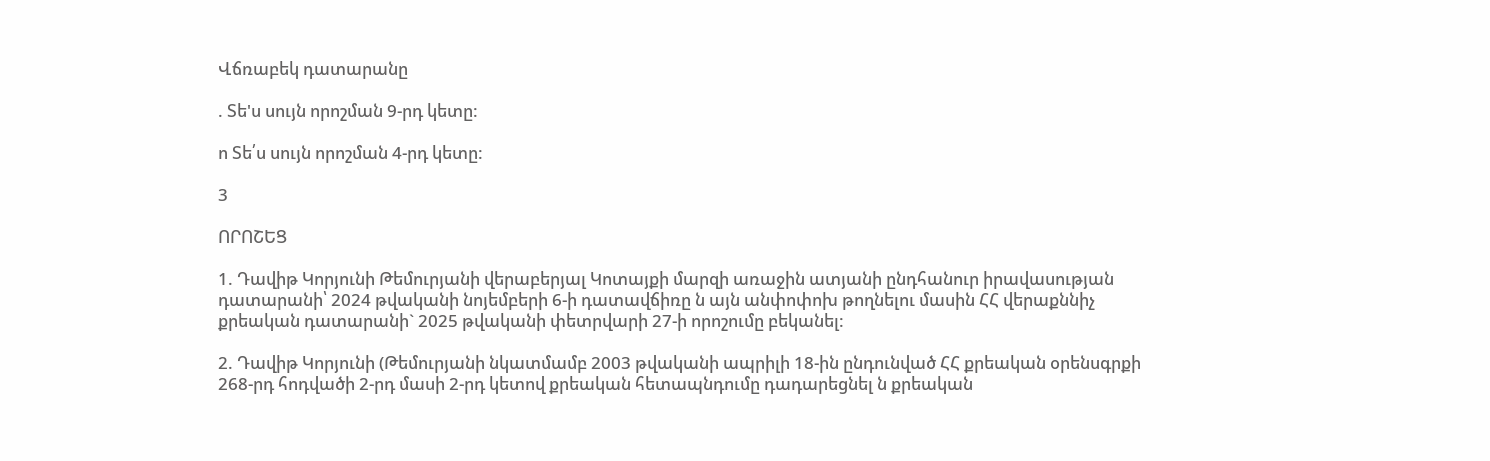Վճռաբեկ դատարանը

. Տե'ս սույն որոշման 9-րդ կետը:

ո Տե՛ս սույն որոշման 4-րդ կետը:

3

ՈՐՈՇԵՑ

1. Դավիթ Կորյունի Թեմուրյանի վերաբերյալ Կոտայքի մարզի առաջին ատյանի ընդհանուր իրավասության դատարանի՝ 2024 թվականի նոյեմբերի 6-ի դատավճիռը ն այն անփոփոխ թողնելու մասին ՀՀ վերաքննիչ քրեական դատարանի` 2025 թվականի փետրվարի 27-ի որոշումը բեկանել:

2. Դավիթ Կորյունի (Թեմուրյանի նկատմամբ 2003 թվականի ապրիլի 18-ին ընդունված ՀՀ քրեական օրենսգրքի 268-րդ հոդվածի 2-րդ մասի 2-րդ կետով քրեական հետապնդումը դադարեցնել ն քրեական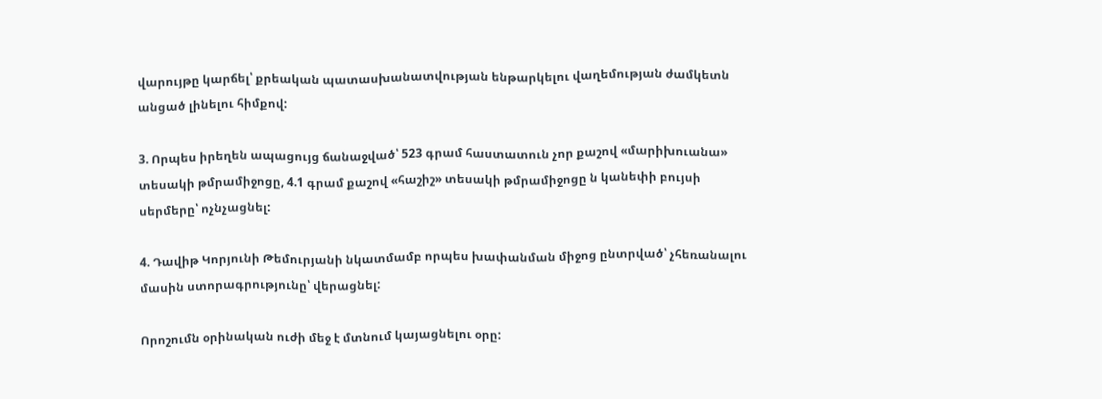վարույթը կարճել՝ քրեական պատասխանատվության ենթարկելու վաղեմության ժամկետն անցած լինելու հիմքով:

3. Որպես իրեղեն ապացույց ճանաջված՝ 523 գրամ հաստատուն չոր քաշով «մարիխուանա» տեսակի թմրամիջոցը, 4.1 գրամ քաշով «հաշիշ» տեսակի թմրամիջոցը ն կանեփի բույսի սերմերը՝ ոչնչացնել:

4. Դավիթ Կորյունի Թեմուրյանի նկատմամբ որպես խափանման միջոց ընտրված՝ չհեռանալու մասին ստորագրությունը՝ վերացնել:

Որոշումն օրինական ուժի մեջ է մտնում կայացնելու օրը: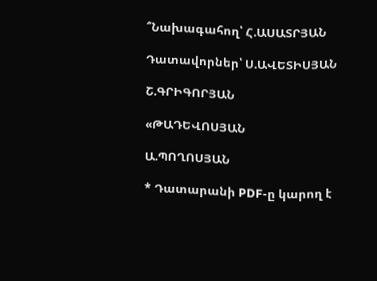՞Նախագահող՝ Հ.ԱՍԱՏՐՅԱՆ

Դատավորներ՝ Ս.ԱՎԵՏԻՍՅԱՆ

Շ.ԳՐԻԳՈՐՅԱՆ

«ԹԱԴԵՎՈՍՅԱՆ

Ա.ՊՈՂՈՍՅԱՆ

* Դատարանի PDF-ը կարող է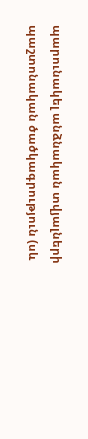պարունակել անձնական տվյալների պաշտոնական ծածկագրություն (սև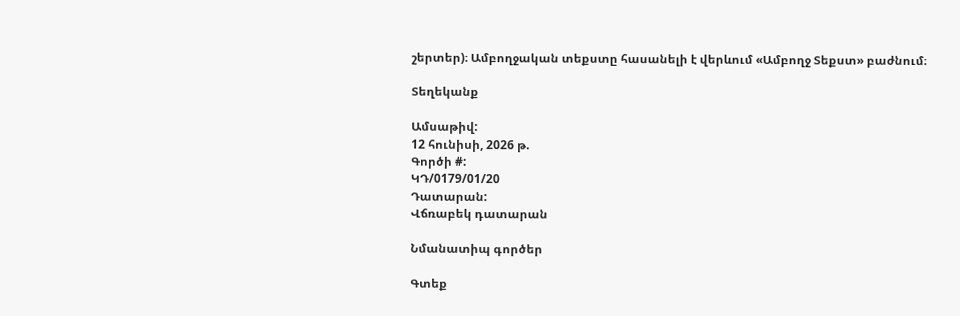շերտեր)։ Ամբողջական տեքստը հասանելի է վերևում «Ամբողջ Տեքստ» բաժնում։

Տեղեկանք

Ամսաթիվ:
12 հունիսի, 2026 թ.
Գործի #:
ԿԴ/0179/01/20
Դատարան:
Վճռաբեկ դատարան

Նմանատիպ գործեր

Գտեք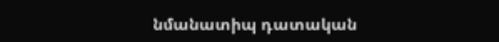նմանատիպ դատական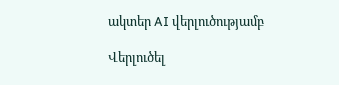ակտեր AI վերլուծությամբ

Վերլուծել